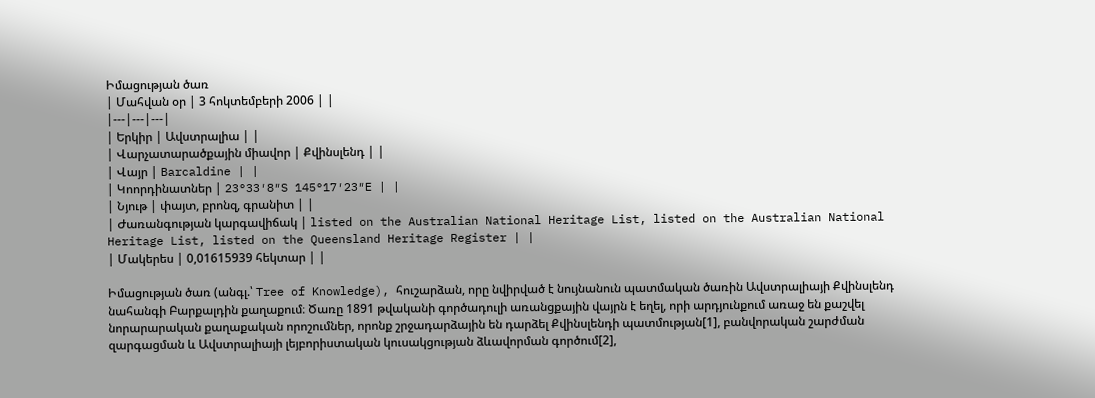Իմացության ծառ
| Մահվան օր | 3 հոկտեմբերի 2006 | |
|---|---|---|
| Երկիր | Ավստրալիա | |
| Վարչատարածքային միավոր | Քվինսլենդ | |
| Վայր | Barcaldine | |
| Կոորդինատներ | 23°33′8″S 145°17′23″E | |
| Նյութ | փայտ, բրոնզ, գրանիտ | |
| Ժառանգության կարգավիճակ | listed on the Australian National Heritage List, listed on the Australian National Heritage List, listed on the Queensland Heritage Register | |
| Մակերես | 0,01615939 հեկտար | |

Իմացության ծառ (անգլ.՝ Tree of Knowledge), հուշարձան, որը նվիրված է նույնանուն պատմական ծառին Ավստրալիայի Քվինսլենդ նահանգի Բարքալդին քաղաքում։ Ծառը 1891 թվականի գործադուլի առանցքային վայրն է եղել, որի արդյունքում առաջ են քաշվել նորարարական քաղաքական որոշումներ, որոնք շրջադարձային են դարձել Քվինսլենդի պատմության[1], բանվորական շարժման զարգացման և Ավստրալիայի լեյբորիստական կուսակցության ձևավորման գործում[2],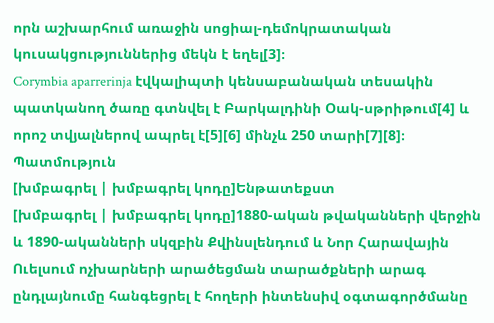որն աշխարհում առաջին սոցիալ-դեմոկրատական կուսակցություններից մեկն է եղել[3]։
Corymbia aparrerinja էվկալիպտի կենսաբանական տեսակին պատկանող ծառը գտնվել է Բարկալդինի Օակ-սթրիթում[4] և որոշ տվյալներով ապրել է[5][6] մինչև 250 տարի[7][8]։
Պատմություն
[խմբագրել | խմբագրել կոդը]Ենթատեքստ
[խմբագրել | խմբագրել կոդը]1880-ական թվականների վերջին և 1890-ականների սկզբին Քվինսլենդում և Նոր Հարավային Ուելսում ոչխարների արածեցման տարածքների արագ ընդլայնումը հանգեցրել է հողերի ինտենսիվ օգտագործմանը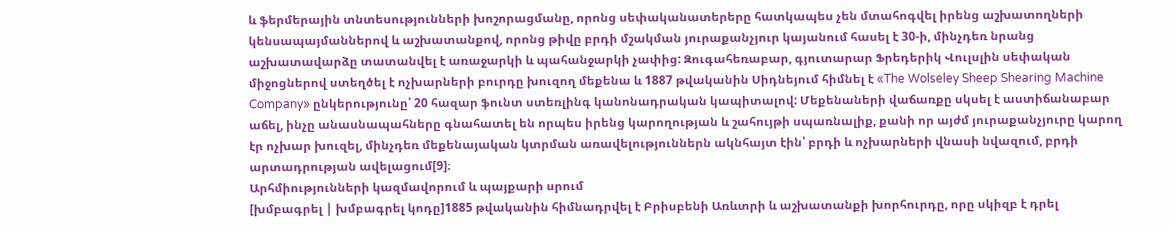և ֆերմերային տնտեսությունների խոշորացմանը, որոնց սեփականատերերը հատկապես չեն մտահոգվել իրենց աշխատողների կենսապայմաններով և աշխատանքով, որոնց թիվը բրդի մշակման յուրաքանչյուր կայանում հասել է 30-ի, մինչդեռ նրանց աշխատավարձը տատանվել է առաջարկի և պահանջարկի չափից: Զուգահեռաբար, գյուտարար Ֆրեդերիկ Վուլսլին սեփական միջոցներով ստեղծել է ոչխարների բուրդը խուզող մեքենա և 1887 թվականին Սիդնեյում հիմնել է «The Wolseley Sheep Shearing Machine Company» ընկերությունը՝ 20 հազար ֆունտ ստեռլինգ կանոնադրական կապիտալով: Մեքենաների վաճառքը սկսել է աստիճանաբար աճել, ինչը անասնապահները գնահատել են որպես իրենց կարողության և շահույթի սպառնալիք, քանի որ այժմ յուրաքանչյուրը կարող էր ոչխար խուզել, մինչդեռ մեքենայական կտրման առավելություններն ակնհայտ էին՝ բրդի և ոչխարների վնասի նվազում, բրդի արտադրության ավելացում[9]։
Արհմիությունների կազմավորում և պայքարի սրում
[խմբագրել | խմբագրել կոդը]1885 թվականին հիմնադրվել է Բրիսբենի Առևտրի և աշխատանքի խորհուրդը, որը սկիզբ է դրել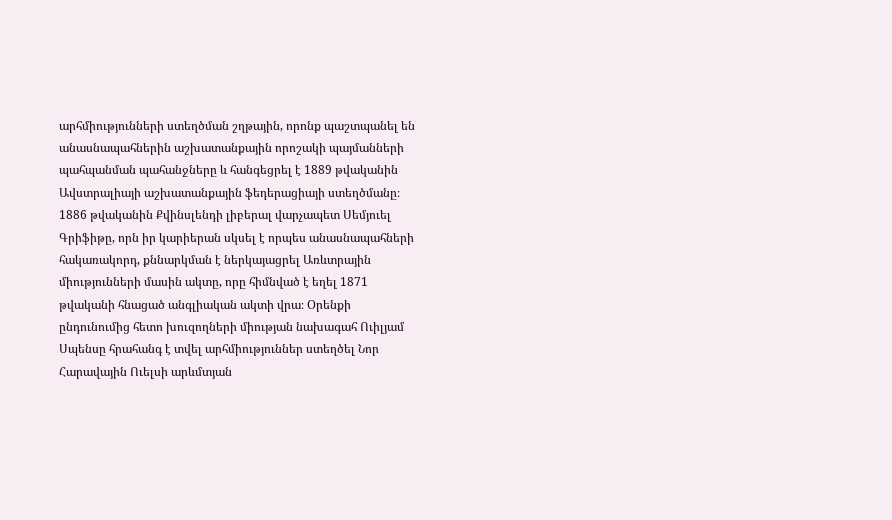արհմիությունների ստեղծման շղթային, որոնք պաշտպանել են անասնապահներին աշխատանքային որոշակի պայմանների պահպանման պահանջները և հանգեցրել է 1889 թվականին Ավստրալիայի աշխատանքային ֆեդերացիայի ստեղծմանը։ 1886 թվականին Քվինսլենդի լիբերալ վարչապետ Սեմյուել Գրիֆիթը, որն իր կարիերան սկսել է որպես անասնապահների հակառակորդ, քննարկման է ներկայացրել Առևտրային միությունների մասին ակտը, որը հիմնված է եղել 1871 թվականի հնացած անգլիական ակտի վրա։ Օրենքի ընդունումից հետո խուզողների միության նախագահ Ուիլյամ Սպենսը հրահանգ է տվել արհմիություններ ստեղծել Նոր Հարավային Ուելսի արևմտյան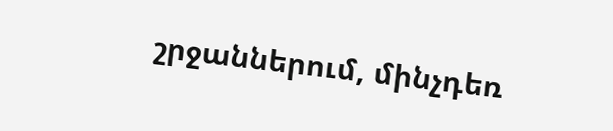շրջաններում, մինչդեռ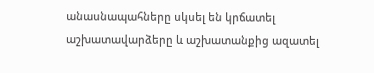անասնապահները սկսել են կրճատել աշխատավարձերը և աշխատանքից ազատել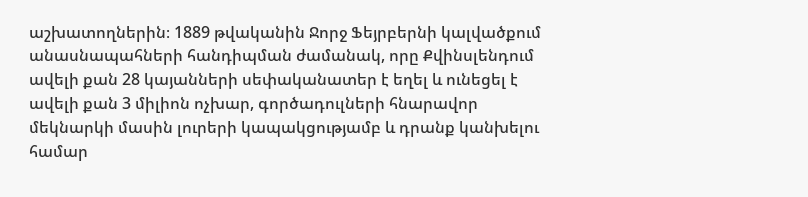աշխատողներին։ 1889 թվականին Ջորջ Ֆեյրբերնի կալվածքում անասնապահների հանդիպման ժամանակ, որը Քվինսլենդում ավելի քան 28 կայանների սեփականատեր է եղել և ունեցել է ավելի քան 3 միլիոն ոչխար, գործադուլների հնարավոր մեկնարկի մասին լուրերի կապակցությամբ և դրանք կանխելու համար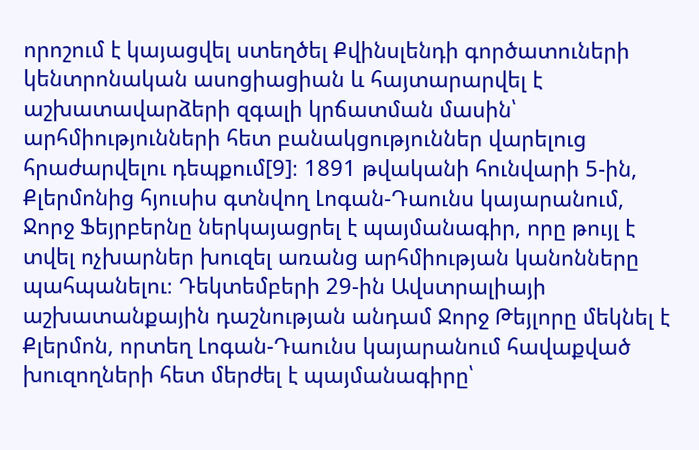որոշում է կայացվել ստեղծել Քվինսլենդի գործատուների կենտրոնական ասոցիացիան և հայտարարվել է աշխատավարձերի զգալի կրճատման մասին՝ արհմիությունների հետ բանակցություններ վարելուց հրաժարվելու դեպքում[9]։ 1891 թվականի հունվարի 5-ին, Քլերմոնից հյուսիս գտնվող Լոգան-Դաունս կայարանում, Ջորջ Ֆեյրբերնը ներկայացրել է պայմանագիր, որը թույլ է տվել ոչխարներ խուզել առանց արհմիության կանոնները պահպանելու։ Դեկտեմբերի 29-ին Ավստրալիայի աշխատանքային դաշնության անդամ Ջորջ Թեյլորը մեկնել է Քլերմոն, որտեղ Լոգան-Դաունս կայարանում հավաքված խուզողների հետ մերժել է պայմանագիրը՝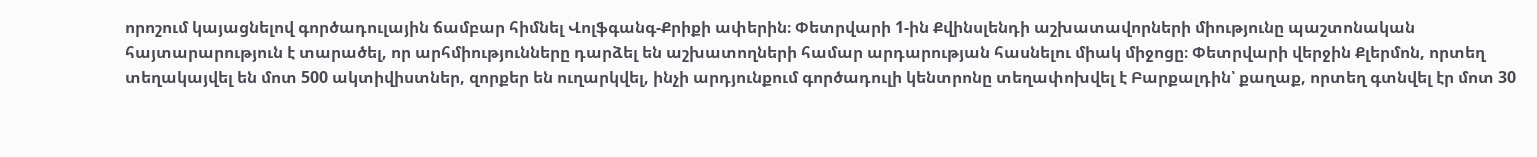որոշում կայացնելով գործադուլային ճամբար հիմնել Վոլֆգանգ-Քրիքի ափերին։ Փետրվարի 1-ին Քվինսլենդի աշխատավորների միությունը պաշտոնական հայտարարություն է տարածել, որ արհմիությունները դարձել են աշխատողների համար արդարության հասնելու միակ միջոցը։ Փետրվարի վերջին Քլերմոն, որտեղ տեղակայվել են մոտ 500 ակտիվիստներ, զորքեր են ուղարկվել, ինչի արդյունքում գործադուլի կենտրոնը տեղափոխվել է Բարքալդին՝ քաղաք, որտեղ գտնվել էր մոտ 30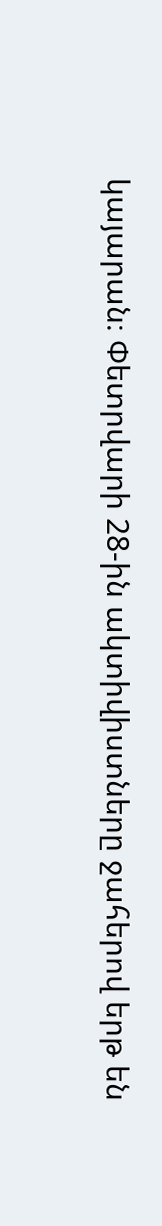կայարան։ Փետրվարի 28-ին ակտիվիստները ջահերով երթ են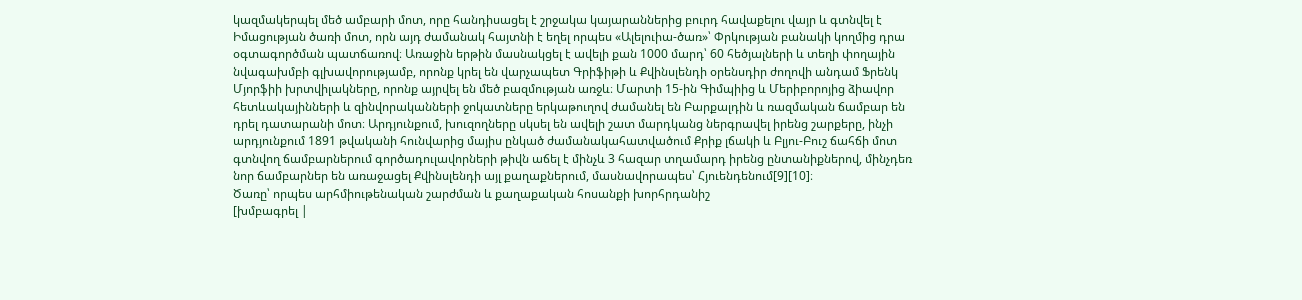կազմակերպել մեծ ամբարի մոտ, որը հանդիսացել է շրջակա կայարաններից բուրդ հավաքելու վայր և գտնվել է Իմացության ծառի մոտ, որն այդ ժամանակ հայտնի է եղել որպես «Ալելուիա-ծառ»՝ Փրկության բանակի կողմից դրա օգտագործման պատճառով։ Առաջին երթին մասնակցել է ավելի քան 1000 մարդ՝ 60 հեծյալների և տեղի փողային նվագախմբի գլխավորությամբ, որոնք կրել են վարչապետ Գրիֆիթի և Քվինսլենդի օրենսդիր ժողովի անդամ Ֆրենկ Մյորֆիի խրտվիլակները, որոնք այրվել են մեծ բազմության առջև։ Մարտի 15-ին Գիմպիից և Մերիբորոյից ձիավոր հետևակայինների և զինվորականների ջոկատները երկաթուղով ժամանել են Բարքալդին և ռազմական ճամբար են դրել դատարանի մոտ։ Արդյունքում, խուզողները սկսել են ավելի շատ մարդկանց ներգրավել իրենց շարքերը, ինչի արդյունքում 1891 թվականի հունվարից մայիս ընկած ժամանակահատվածում Քրիք լճակի և Բլյու-Բուշ ճահճի մոտ գտնվող ճամբարներում գործադուլավորների թիվն աճել է մինչև 3 հազար տղամարդ իրենց ընտանիքներով, մինչդեռ նոր ճամբարներ են առաջացել Քվինսլենդի այլ քաղաքներում, մասնավորապես՝ Հյուենդենում[9][10]։
Ծառը՝ որպես արհմիութենական շարժման և քաղաքական հոսանքի խորհրդանիշ
[խմբագրել |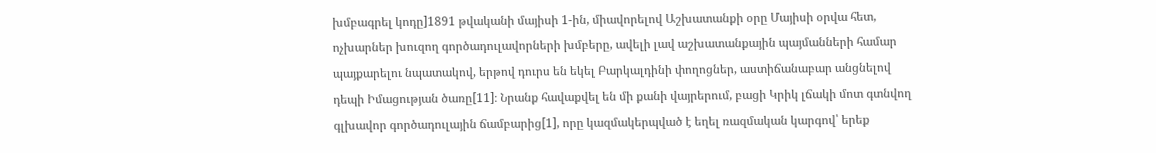խմբագրել կոդը]1891 թվականի մայիսի 1-ին, միավորելով Աշխատանքի օրը Մայիսի օրվա հետ, ոչխարներ խուզող գործադուլավորների խմբերը, ավելի լավ աշխատանքային պայմանների համար պայքարելու նպատակով, երթով դուրս են եկել Բարկալդինի փողոցներ, աստիճանաբար անցնելով դեպի Իմացության ծառը[11]։ Նրանք հավաքվել են մի քանի վայրերում, բացի Կրիկ լճակի մոտ գտնվող գլխավոր գործադուլային ճամբարից[1], որը կազմակերպված է եղել ռազմական կարգով՝ երեք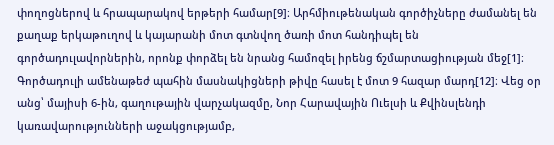փողոցներով և հրապարակով երթերի համար[9]։ Արհմիութենական գործիչները ժամանել են քաղաք երկաթուղով և կայարանի մոտ գտնվող ծառի մոտ հանդիպել են գործադուլավորներին, որոնք փորձել են նրանց համոզել իրենց ճշմարտացիության մեջ[1]։ Գործադուլի ամենաթեժ պահին մասնակիցների թիվը հասել է մոտ 9 հազար մարդ[12]։ Վեց օր անց՝ մայիսի 6-ին, գաղութային վարչակազմը, Նոր Հարավային Ուելսի և Քվինսլենդի կառավարությունների աջակցությամբ,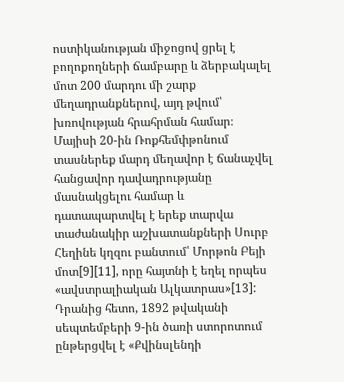ոստիկանության միջոցով ցրել է բողոքողների ճամբարը և ձերբակալել մոտ 200 մարդու մի շարք մեղադրանքներով, այդ թվում՝ խռովության հրահրման համար։ Մայիսի 20-ին Ռոքհեմփթոնում տասներեք մարդ մեղավոր է ճանաչվել հանցավոր դավադրությանը մասնակցելու համար և դատապարտվել է երեք տարվա տաժանակիր աշխատանքների Սուրբ Հեղինե կղզու բանտում՝ Մորթոն Բեյի մոտ[9][11], որը հայտնի է եղել որպես «ավստրալիական Ալկատրաս»[13]: Դրանից հետո, 1892 թվականի սեպտեմբերի 9-ին ծառի ստորոտում ընթերցվել է «Քվինսլենդի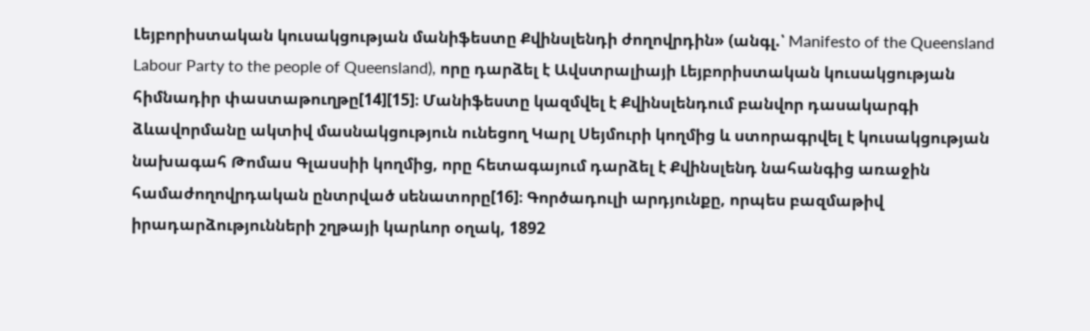Լեյբորիստական կուսակցության մանիֆեստը Քվինսլենդի ժողովրդին» (անգլ.՝ Manifesto of the Queensland Labour Party to the people of Queensland), որը դարձել է Ավստրալիայի Լեյբորիստական կուսակցության հիմնադիր փաստաթուղթը[14][15]։ Մանիֆեստը կազմվել է Քվինսլենդում բանվոր դասակարգի ձևավորմանը ակտիվ մասնակցություն ունեցող Կարլ Սեյմուրի կողմից և ստորագրվել է կուսակցության նախագահ Թոմաս Գլասսիի կողմից, որը հետագայում դարձել է Քվինսլենդ նահանգից առաջին համաժողովրդական ընտրված սենատորը[16]։ Գործադուլի արդյունքը, որպես բազմաթիվ իրադարձությունների շղթայի կարևոր օղակ, 1892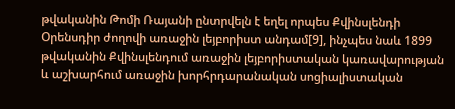թվականին Թոմի Ռայանի ընտրվելն է եղել որպես Քվինսլենդի Օրենսդիր ժողովի առաջին լեյբորիստ անդամ[9], ինչպես նաև 1899 թվականին Քվինսլենդում առաջին լեյբորիստական կառավարության և աշխարհում առաջին խորհրդարանական սոցիալիստական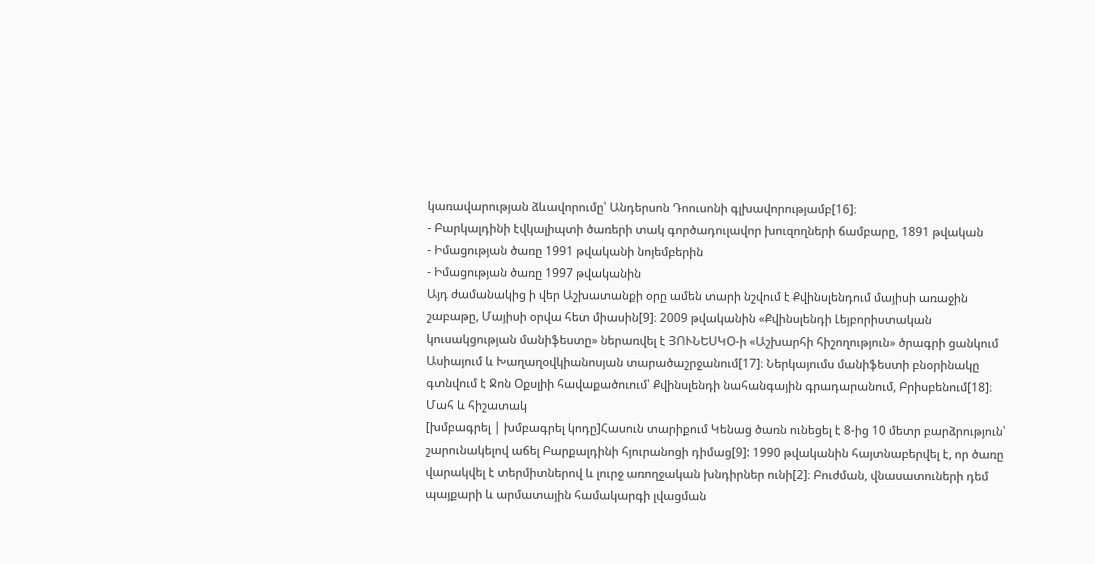կառավարության ձևավորումը՝ Անդերսոն Դոուսոնի գլխավորությամբ[16]։
- Բարկալդինի էվկալիպտի ծառերի տակ գործադուլավոր խուզողների ճամբարը, 1891 թվական
- Իմացության ծառը 1991 թվականի նոյեմբերին
- Իմացության ծառը 1997 թվականին
Այդ ժամանակից ի վեր Աշխատանքի օրը ամեն տարի նշվում է Քվինսլենդում մայիսի առաջին շաբաթը, Մայիսի օրվա հետ միասին[9]։ 2009 թվականին «Քվինսլենդի Լեյբորիստական կուսակցության մանիֆեստը» ներառվել է ՅՈՒՆԵՍԿՕ-ի «Աշխարհի հիշողություն» ծրագրի ցանկում Ասիայում և Խաղաղօվկիանոսյան տարածաշրջանում[17]։ Ներկայումս մանիֆեստի բնօրինակը գտնվում է Ջոն Օքսլիի հավաքածուում՝ Քվինսլենդի նահանգային գրադարանում, Բրիսբենում[18]։
Մահ և հիշատակ
[խմբագրել | խմբագրել կոդը]Հասուն տարիքում Կենաց ծառն ունեցել է 8-ից 10 մետր բարձրություն՝ շարունակելով աճել Բարքալդինի հյուրանոցի դիմաց[9]: 1990 թվականին հայտնաբերվել է, որ ծառը վարակվել է տերմիտներով և լուրջ առողջական խնդիրներ ունի[2]։ Բուժման, վնասատուների դեմ պայքարի և արմատային համակարգի լվացման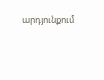արդյունքում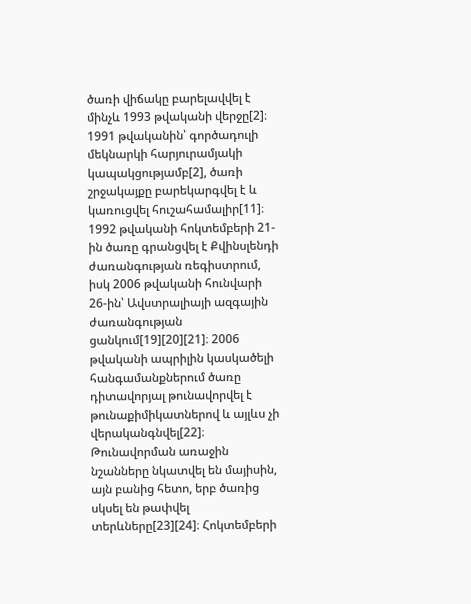ծառի վիճակը բարելավվել է մինչև 1993 թվականի վերջը[2]։ 1991 թվականին՝ գործադուլի մեկնարկի հարյուրամյակի կապակցությամբ[2], ծառի շրջակայքը բարեկարգվել է և կառուցվել հուշահամալիր[11]։ 1992 թվականի հոկտեմբերի 21-ին ծառը գրանցվել է Քվինսլենդի ժառանգության ռեգիստրում, իսկ 2006 թվականի հունվարի 26-ին՝ Ավստրալիայի ազգային ժառանգության ցանկում[19][20][21]։ 2006 թվականի ապրիլին կասկածելի հանգամանքներում ծառը դիտավորյալ թունավորվել է թունաքիմիկատներով և այլևս չի վերականգնվել[22]։ Թունավորման առաջին նշանները նկատվել են մայիսին, այն բանից հետո, երբ ծառից սկսել են թափվել տերևները[23][24]։ Հոկտեմբերի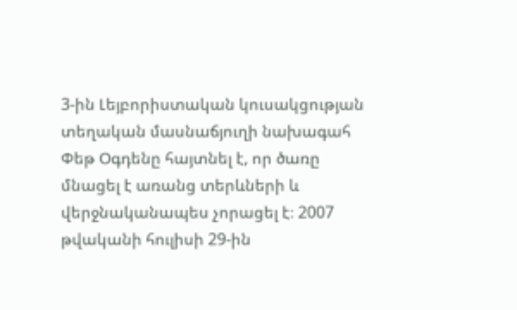3-ին Լեյբորիստական կուսակցության տեղական մասնաճյուղի նախագահ Փեթ Օգդենը հայտնել է, որ ծառը մնացել է առանց տերևների և վերջնականապես չորացել է։ 2007 թվականի հուլիսի 29-ին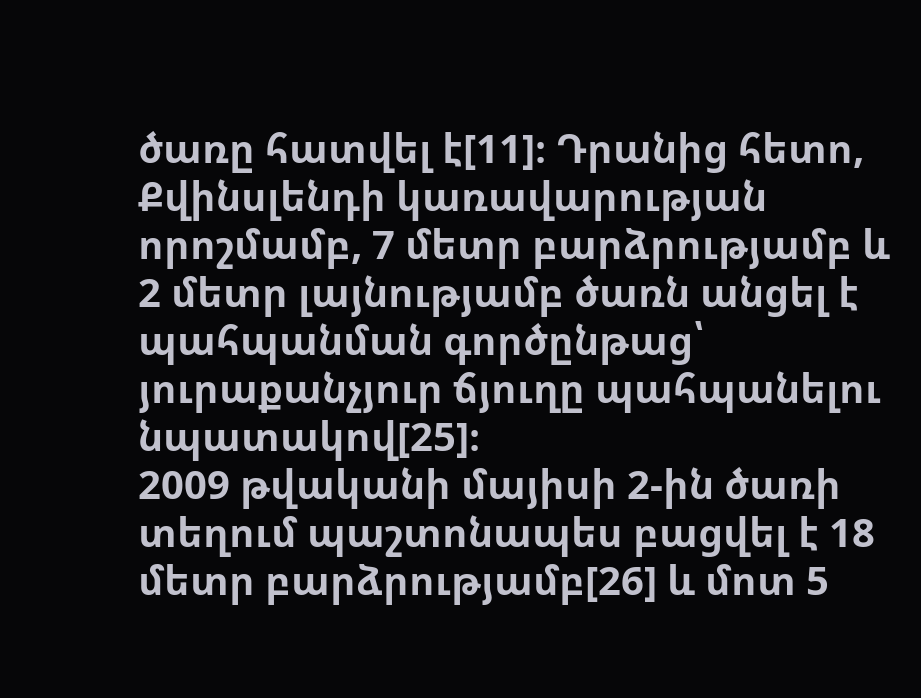ծառը հատվել է[11]։ Դրանից հետո, Քվինսլենդի կառավարության որոշմամբ, 7 մետր բարձրությամբ և 2 մետր լայնությամբ ծառն անցել է պահպանման գործընթաց՝ յուրաքանչյուր ճյուղը պահպանելու նպատակով[25]։
2009 թվականի մայիսի 2-ին ծառի տեղում պաշտոնապես բացվել է 18 մետր բարձրությամբ[26] և մոտ 5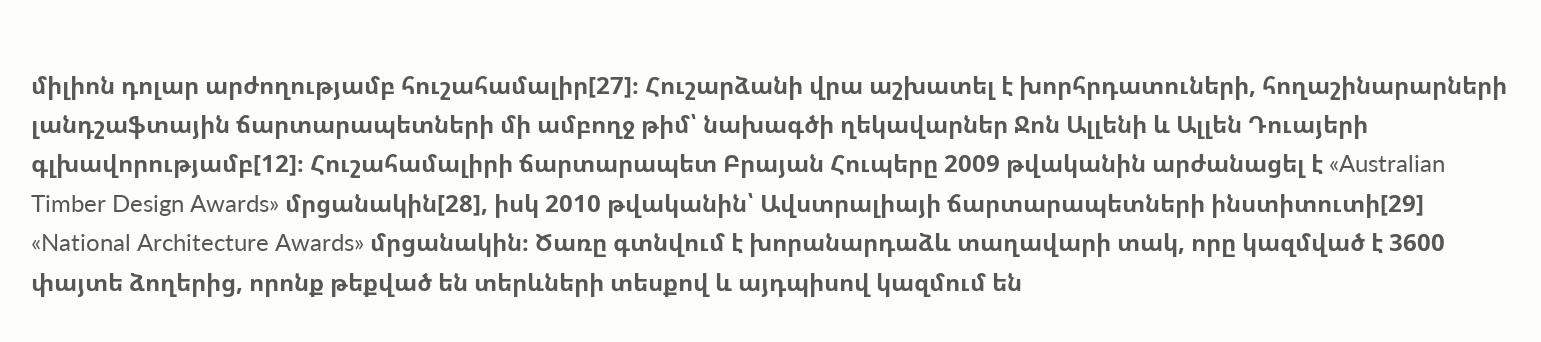միլիոն դոլար արժողությամբ հուշահամալիր[27]։ Հուշարձանի վրա աշխատել է խորհրդատուների, հողաշինարարների լանդշաֆտային ճարտարապետների մի ամբողջ թիմ՝ նախագծի ղեկավարներ Ջոն Ալլենի և Ալլեն Դուայերի գլխավորությամբ[12]։ Հուշահամալիրի ճարտարապետ Բրայան Հուպերը 2009 թվականին արժանացել է «Australian Timber Design Awards» մրցանակին[28], իսկ 2010 թվականին՝ Ավստրալիայի ճարտարապետների ինստիտուտի[29] «National Architecture Awards» մրցանակին։ Ծառը գտնվում է խորանարդաձև տաղավարի տակ, որը կազմված է 3600 փայտե ձողերից, որոնք թեքված են տերևների տեսքով և այդպիսով կազմում են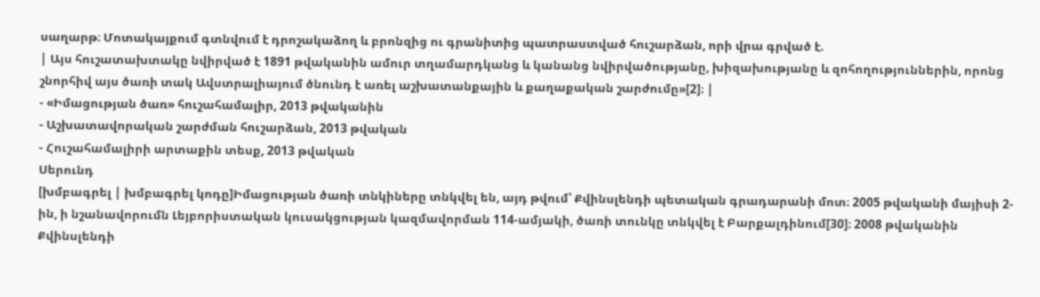սաղարթ։ Մոտակայքում գտնվում է դրոշակաձող և բրոնզից ու գրանիտից պատրաստված հուշարձան, որի վրա գրված է.
| Այս հուշատախտակը նվիրված է 1891 թվականին ամուր տղամարդկանց և կանանց նվիրվածությանը, խիզախությանը և զոհողություններին, որոնց շնորհիվ այս ծառի տակ Ավստրալիայում ծնունդ է առել աշխատանքային և քաղաքական շարժումը»[2]։ |
- «Իմացության ծառ» հուշահամալիր, 2013 թվականին
- Աշխատավորական շարժման հուշարձան, 2013 թվական
- Հուշահամալիրի արտաքին տեսք, 2013 թվական
Սերունդ
[խմբագրել | խմբագրել կոդը]Իմացության ծառի տնկիները տնկվել են, այդ թվում՝ Քվինսլենդի պետական գրադարանի մոտ։ 2005 թվականի մայիսի 2-ին, ի նշանավորումն Լեյբորիստական կուսակցության կազմավորման 114-ամյակի, ծառի տունկը տնկվել է Բարքալդինում[30]։ 2008 թվականին Քվինսլենդի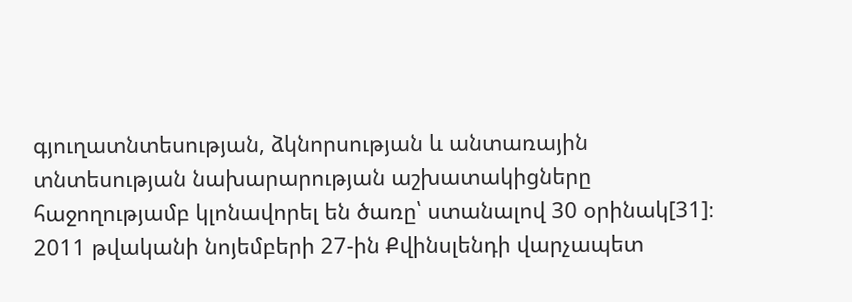գյուղատնտեսության, ձկնորսության և անտառային տնտեսության նախարարության աշխատակիցները հաջողությամբ կլոնավորել են ծառը՝ ստանալով 30 օրինակ[31]։ 2011 թվականի նոյեմբերի 27-ին Քվինսլենդի վարչապետ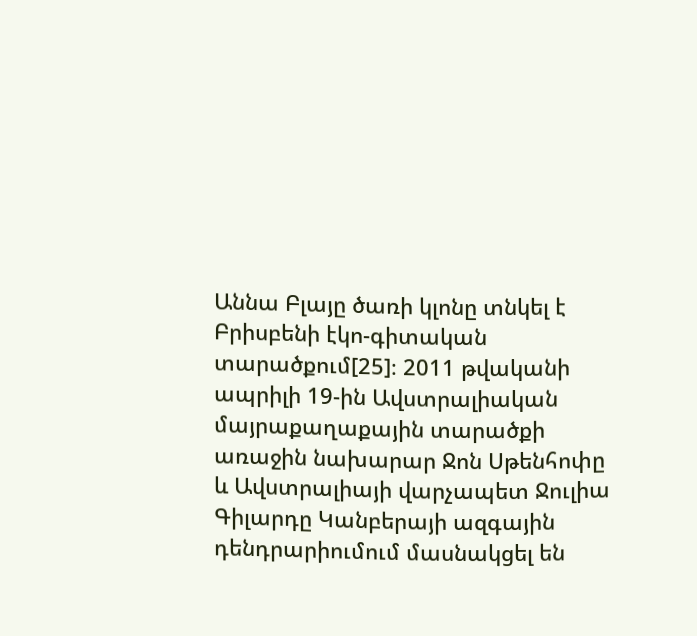Աննա Բլայը ծառի կլոնը տնկել է Բրիսբենի էկո-գիտական տարածքում[25]։ 2011 թվականի ապրիլի 19-ին Ավստրալիական մայրաքաղաքային տարածքի առաջին նախարար Ջոն Սթենհոփը և Ավստրալիայի վարչապետ Ջուլիա Գիլարդը Կանբերայի ազգային դենդրարիումում մասնակցել են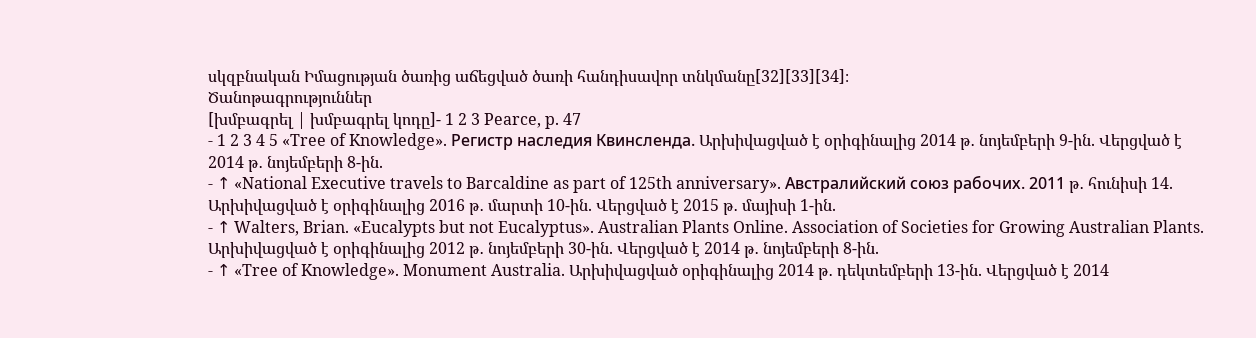սկզբնական Իմացության ծառից աճեցված ծառի հանդիսավոր տնկմանը[32][33][34]։
Ծանոթագրություններ
[խմբագրել | խմբագրել կոդը]- 1 2 3 Pearce, p. 47
- 1 2 3 4 5 «Tree of Knowledge». Регистр наследия Квинсленда. Արխիվացված է օրիգինալից 2014 թ․ նոյեմբերի 9-ին. Վերցված է 2014 թ․ նոյեմբերի 8-ին.
- ↑ «National Executive travels to Barcaldine as part of 125th anniversary». Австралийский союз рабочих. 2011 թ․ հունիսի 14. Արխիվացված է օրիգինալից 2016 թ․ մարտի 10-ին. Վերցված է 2015 թ․ մայիսի 1-ին.
- ↑ Walters, Brian. «Eucalypts but not Eucalyptus». Australian Plants Online. Association of Societies for Growing Australian Plants. Արխիվացված է օրիգինալից 2012 թ․ նոյեմբերի 30-ին. Վերցված է 2014 թ․ նոյեմբերի 8-ին.
- ↑ «Tree of Knowledge». Monument Australia. Արխիվացված օրիգինալից 2014 թ․ դեկտեմբերի 13-ին. Վերցված է 2014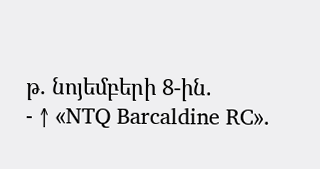թ․ նոյեմբերի 8-ին.
- ↑ «NTQ Barcaldine RC».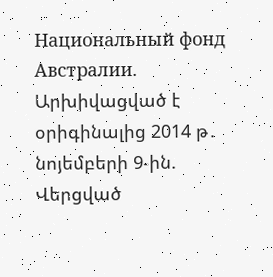Национальный фонд Австралии. Արխիվացված է օրիգինալից 2014 թ․ նոյեմբերի 9-ին. Վերցված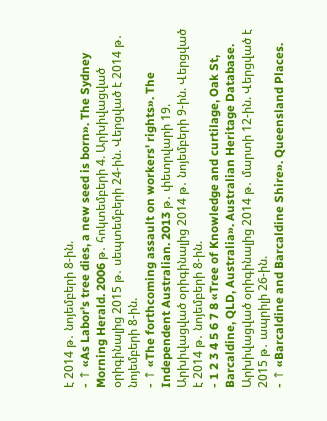է 2014 թ․ նոյեմբերի 8-ին.
- ↑ «As Labor's tree dies, a new seed is born». The Sydney Morning Herald. 2006 թ․ հոկտեմբերի 4. Արխիվացված օրիգինալից 2015 թ․ սեպտեմբերի 24-ին. Վերցված է 2014 թ․ նոյեմբերի 8-ին.
- ↑ «The forthcoming assault on workers' rights». The Independent Australian. 2013 թ․ փետրվարի 19. Արխիվացված օրիգինալից 2014 թ․ նոյեմբերի 9-ին. Վերցված է 2014 թ․ նոյեմբերի 8-ին.
- 1 2 3 4 5 6 7 8 «Tree of Knowledge and curtilage, Oak St, Barcaldine, QLD, Australia». Australian Heritage Database. Արխիվացված օրիգինալից 2014 թ․ մարտի 12-ին. Վերցված է 2015 թ․ ապրիլի 26-ին.
- ↑ «Barcaldine and Barcaldine Shire». Queensland Places.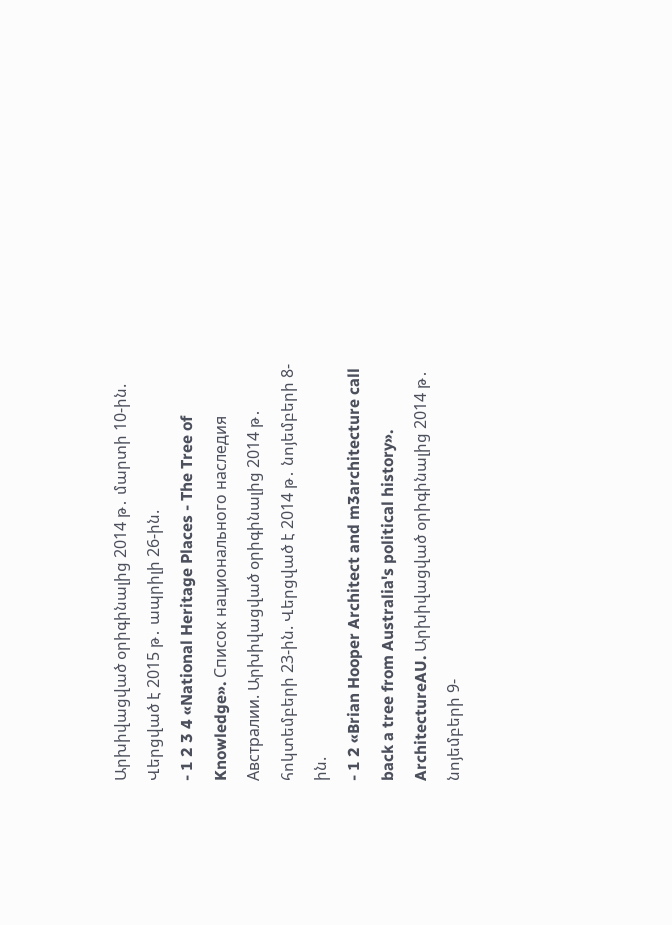Արխիվացված օրիգինալից 2014 թ․ մարտի 10-ին. Վերցված է 2015 թ․ ապրիլի 26-ին.
- 1 2 3 4 «National Heritage Places - The Tree of Knowledge». Список национального наследия Австралии. Արխիվացված օրիգինալից 2014 թ․ հոկտեմբերի 23-ին. Վերցված է 2014 թ․ նոյեմբերի 8-ին.
- 1 2 «Brian Hooper Architect and m3architecture call back a tree from Australia's political history». ArchitectureAU. Արխիվացված օրիգինալից 2014 թ․ նոյեմբերի 9-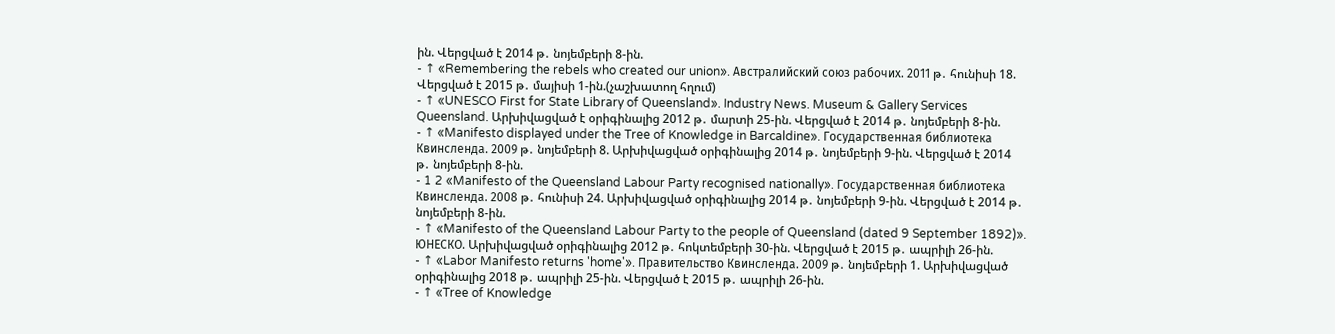ին. Վերցված է 2014 թ․ նոյեմբերի 8-ին.
- ↑ «Remembering the rebels who created our union». Австралийский союз рабочих. 2011 թ․ հունիսի 18. Վերցված է 2015 թ․ մայիսի 1-ին.(չաշխատող հղում)
- ↑ «UNESCO First for State Library of Queensland». Industry News. Museum & Gallery Services Queensland. Արխիվացված է օրիգինալից 2012 թ․ մարտի 25-ին. Վերցված է 2014 թ․ նոյեմբերի 8-ին.
- ↑ «Manifesto displayed under the Tree of Knowledge in Barcaldine». Государственная библиотека Квинсленда. 2009 թ․ նոյեմբերի 8. Արխիվացված օրիգինալից 2014 թ․ նոյեմբերի 9-ին. Վերցված է 2014 թ․ նոյեմբերի 8-ին.
- 1 2 «Manifesto of the Queensland Labour Party recognised nationally». Государственная библиотека Квинсленда. 2008 թ․ հունիսի 24. Արխիվացված օրիգինալից 2014 թ․ նոյեմբերի 9-ին. Վերցված է 2014 թ․ նոյեմբերի 8-ին.
- ↑ «Manifesto of the Queensland Labour Party to the people of Queensland (dated 9 September 1892)». ЮНЕСКО. Արխիվացված օրիգինալից 2012 թ․ հոկտեմբերի 30-ին. Վերցված է 2015 թ․ ապրիլի 26-ին.
- ↑ «Labor Manifesto returns 'home'». Правительство Квинсленда. 2009 թ․ նոյեմբերի 1. Արխիվացված օրիգինալից 2018 թ․ ապրիլի 25-ին. Վերցված է 2015 թ․ ապրիլի 26-ին.
- ↑ «Tree of Knowledge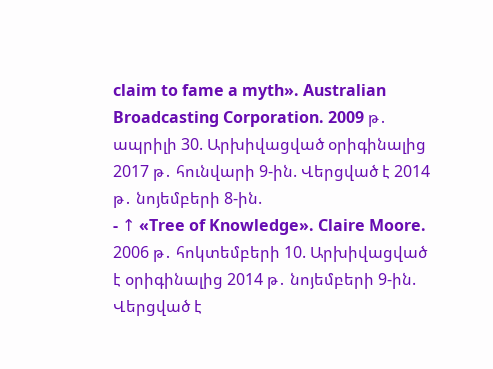claim to fame a myth». Australian Broadcasting Corporation. 2009 թ․ ապրիլի 30. Արխիվացված օրիգինալից 2017 թ․ հունվարի 9-ին. Վերցված է 2014 թ․ նոյեմբերի 8-ին.
- ↑ «Tree of Knowledge». Claire Moore. 2006 թ․ հոկտեմբերի 10. Արխիվացված է օրիգինալից 2014 թ․ նոյեմբերի 9-ին. Վերցված է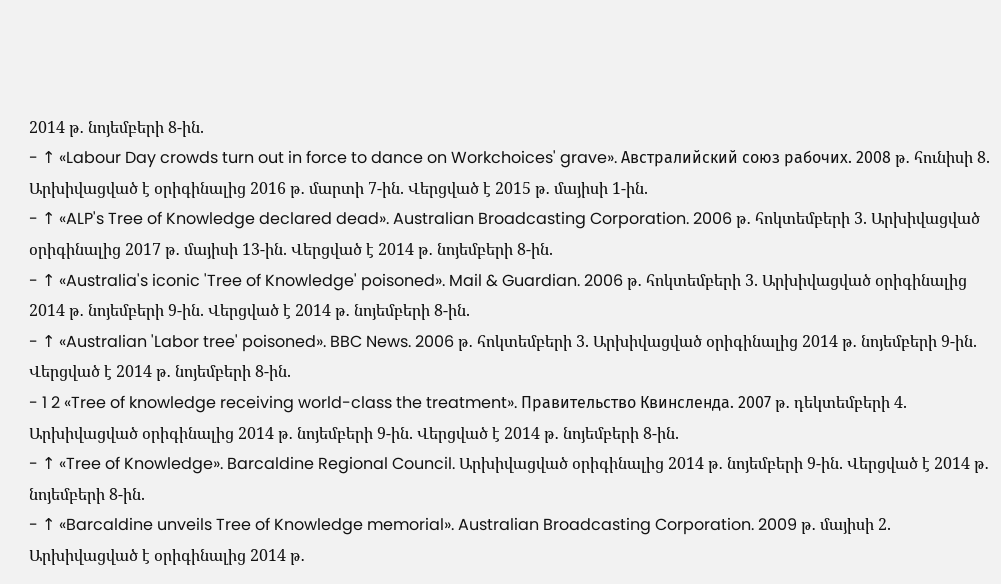2014 թ․ նոյեմբերի 8-ին.
- ↑ «Labour Day crowds turn out in force to dance on Workchoices' grave». Австралийский союз рабочих. 2008 թ․ հունիսի 8. Արխիվացված է օրիգինալից 2016 թ․ մարտի 7-ին. Վերցված է 2015 թ․ մայիսի 1-ին.
- ↑ «ALP's Tree of Knowledge declared dead». Australian Broadcasting Corporation. 2006 թ․ հոկտեմբերի 3. Արխիվացված օրիգինալից 2017 թ․ մայիսի 13-ին. Վերցված է 2014 թ․ նոյեմբերի 8-ին.
- ↑ «Australia's iconic 'Tree of Knowledge' poisoned». Mail & Guardian. 2006 թ․ հոկտեմբերի 3. Արխիվացված օրիգինալից 2014 թ․ նոյեմբերի 9-ին. Վերցված է 2014 թ․ նոյեմբերի 8-ին.
- ↑ «Australian 'Labor tree' poisoned». BBC News. 2006 թ․ հոկտեմբերի 3. Արխիվացված օրիգինալից 2014 թ․ նոյեմբերի 9-ին. Վերցված է 2014 թ․ նոյեմբերի 8-ին.
- 1 2 «Tree of knowledge receiving world-class the treatment». Правительство Квинсленда. 2007 թ․ դեկտեմբերի 4. Արխիվացված օրիգինալից 2014 թ․ նոյեմբերի 9-ին. Վերցված է 2014 թ․ նոյեմբերի 8-ին.
- ↑ «Tree of Knowledge». Barcaldine Regional Council. Արխիվացված օրիգինալից 2014 թ․ նոյեմբերի 9-ին. Վերցված է 2014 թ․ նոյեմբերի 8-ին.
- ↑ «Barcaldine unveils Tree of Knowledge memorial». Australian Broadcasting Corporation. 2009 թ․ մայիսի 2. Արխիվացված է օրիգինալից 2014 թ․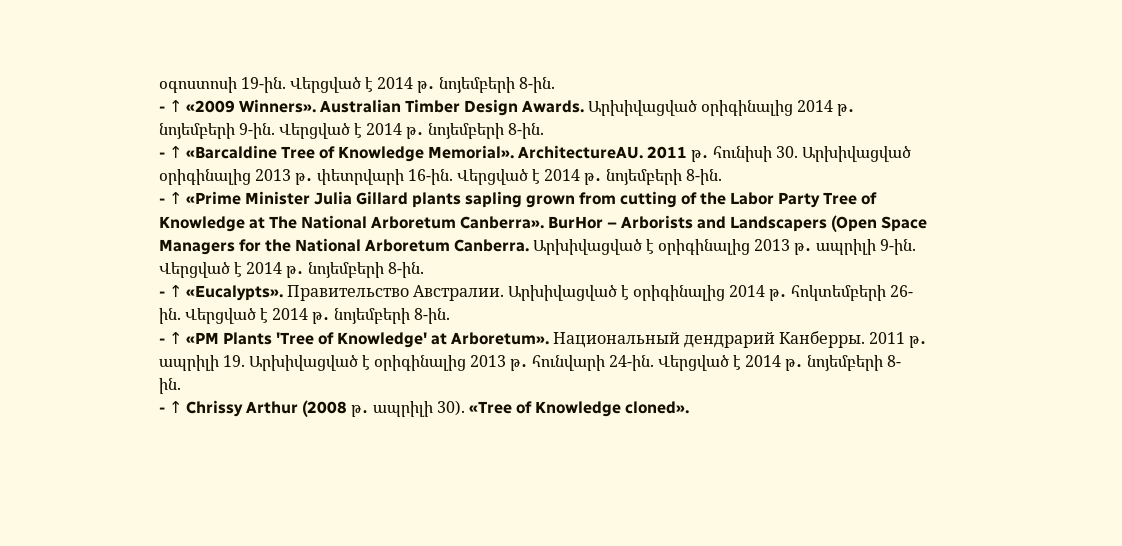օգոստոսի 19-ին. Վերցված է 2014 թ․ նոյեմբերի 8-ին.
- ↑ «2009 Winners». Australian Timber Design Awards. Արխիվացված օրիգինալից 2014 թ․ նոյեմբերի 9-ին. Վերցված է 2014 թ․ նոյեմբերի 8-ին.
- ↑ «Barcaldine Tree of Knowledge Memorial». ArchitectureAU. 2011 թ․ հունիսի 30. Արխիվացված օրիգինալից 2013 թ․ փետրվարի 16-ին. Վերցված է 2014 թ․ նոյեմբերի 8-ին.
- ↑ «Prime Minister Julia Gillard plants sapling grown from cutting of the Labor Party Tree of Knowledge at The National Arboretum Canberra». BurHor – Arborists and Landscapers (Open Space Managers for the National Arboretum Canberra. Արխիվացված է օրիգինալից 2013 թ․ ապրիլի 9-ին. Վերցված է 2014 թ․ նոյեմբերի 8-ին.
- ↑ «Eucalypts». Правительство Австралии. Արխիվացված է օրիգինալից 2014 թ․ հոկտեմբերի 26-ին. Վերցված է 2014 թ․ նոյեմբերի 8-ին.
- ↑ «PM Plants 'Tree of Knowledge' at Arboretum». Национальный дендрарий Канберры. 2011 թ․ ապրիլի 19. Արխիվացված է օրիգինալից 2013 թ․ հունվարի 24-ին. Վերցված է 2014 թ․ նոյեմբերի 8-ին.
- ↑ Chrissy Arthur (2008 թ․ ապրիլի 30). «Tree of Knowledge cloned».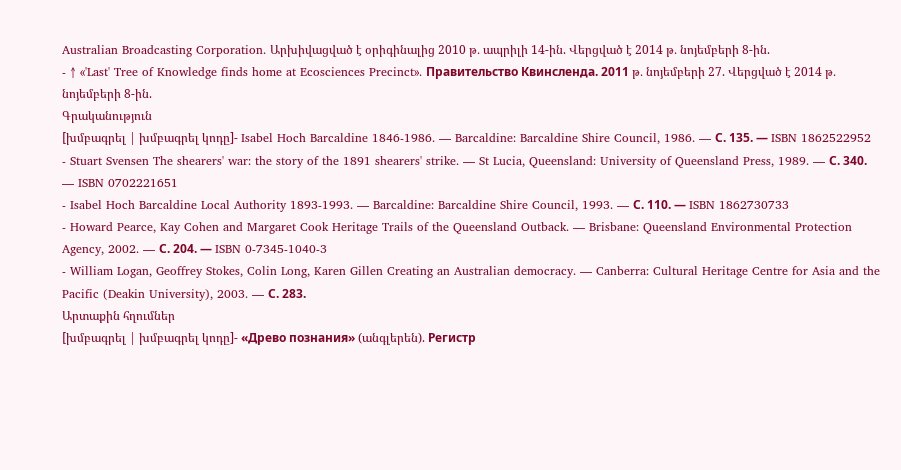Australian Broadcasting Corporation. Արխիվացված է օրիգինալից 2010 թ․ ապրիլի 14-ին. Վերցված է 2014 թ․ նոյեմբերի 8-ին.
- ↑ «'Last' Tree of Knowledge finds home at Ecosciences Precinct». Правительство Квинсленда. 2011 թ․ նոյեմբերի 27. Վերցված է 2014 թ․ նոյեմբերի 8-ին.
Գրականություն
[խմբագրել | խմբագրել կոդը]- Isabel Hoch Barcaldine 1846-1986. — Barcaldine: Barcaldine Shire Council, 1986. — С. 135. — ISBN 1862522952
- Stuart Svensen The shearers' war: the story of the 1891 shearers' strike. — St Lucia, Queensland: University of Queensland Press, 1989. — С. 340. — ISBN 0702221651
- Isabel Hoch Barcaldine Local Authority 1893-1993. — Barcaldine: Barcaldine Shire Council, 1993. — С. 110. — ISBN 1862730733
- Howard Pearce, Kay Cohen and Margaret Cook Heritage Trails of the Queensland Outback. — Brisbane: Queensland Environmental Protection Agency, 2002. — С. 204. — ISBN 0-7345-1040-3
- William Logan, Geoffrey Stokes, Colin Long, Karen Gillen Creating an Australian democracy. — Canberra: Cultural Heritage Centre for Asia and the Pacific (Deakin University), 2003. — С. 283.
Արտաքին հղումներ
[խմբագրել | խմբագրել կոդը]- «Древо познания» (անգլերեն). Регистр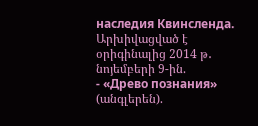наследия Квинсленда. Արխիվացված է օրիգինալից 2014 թ․ նոյեմբերի 9-ին.
- «Древо познания» (անգլերեն).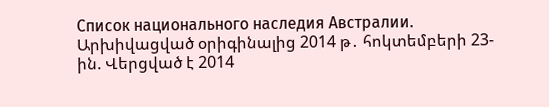Список национального наследия Австралии. Արխիվացված օրիգինալից 2014 թ․ հոկտեմբերի 23-ին. Վերցված է 2014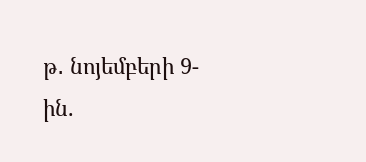թ․ նոյեմբերի 9-ին.